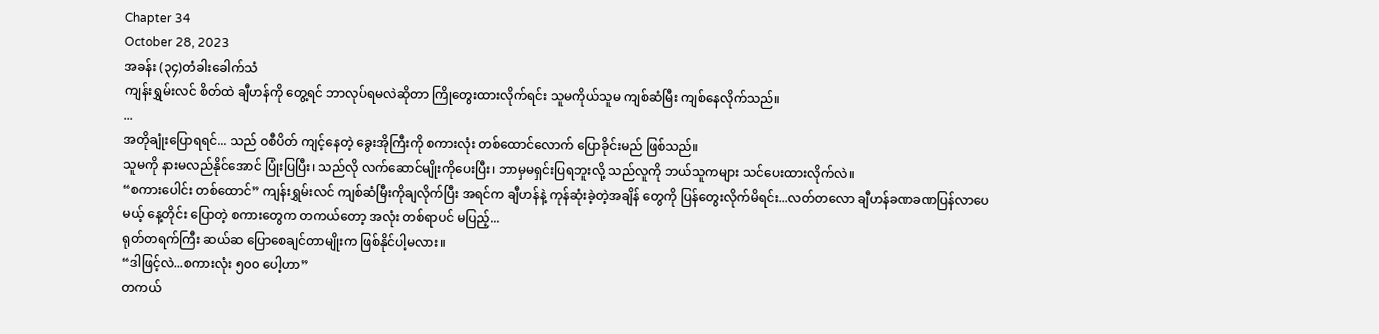Chapter 34
October 28, 2023
အခန်း (၃၄)တံခါးခေါက်သံ
ကျန်းရွှမ်းလင် စိတ်ထဲ ချီဟန်ကို တွေ့ရင် ဘာလုပ်ရမလဲဆိုတာ ကြိုတွေးထားလိုက်ရင်း သူမကိုယ်သူမ ကျစ်ဆံမြီး ကျစ်နေလိုက်သည်။
...
အတိုချုံးပြောရရင်... သည် ဝစီပိတ် ကျင့်နေတဲ့ ခွေးအိုကြီးကို စကားလုံး တစ်ထောင်လောက် ပြောခိုင်းမည် ဖြစ်သည်။
သူမကို နားမလည်နိုင်အောင် ပြုံးပြပြီး၊ သည်လို လက်ဆောင်မျိုးကိုပေးပြီး၊ ဘာမှမရှင်းပြရဘူးလို့ သည်လူကို ဘယ်သူကများ သင်ပေးထားလိုက်လဲ။
“စကားပေါင်း တစ်ထောင်” ကျန်းရွှမ်းလင် ကျစ်ဆံမြီးကိုချလိုက်ပြီး အရင်က ချီဟန်နဲ့ ကုန်ဆုံးခဲ့တဲ့အချိန် တွေကို ပြန်တွေးလိုက်မိရင်း...လတ်တလော ချီဟန်ခဏခဏပြန်လာပေမယ့် နေ့တိုင်း ပြောတဲ့ စကားတွေက တကယ်တော့ အလုံး တစ်ရာပင် မပြည့်...
ရုတ်တရက်ကြီး ဆယ်ဆ ပြောစေချင်တာမျိုးက ဖြစ်နိုင်ပါ့မလား။
“ဒါဖြင့်လဲ...စကားလုံး ၅၀၀ ပေါ့ဟာ”
တကယ်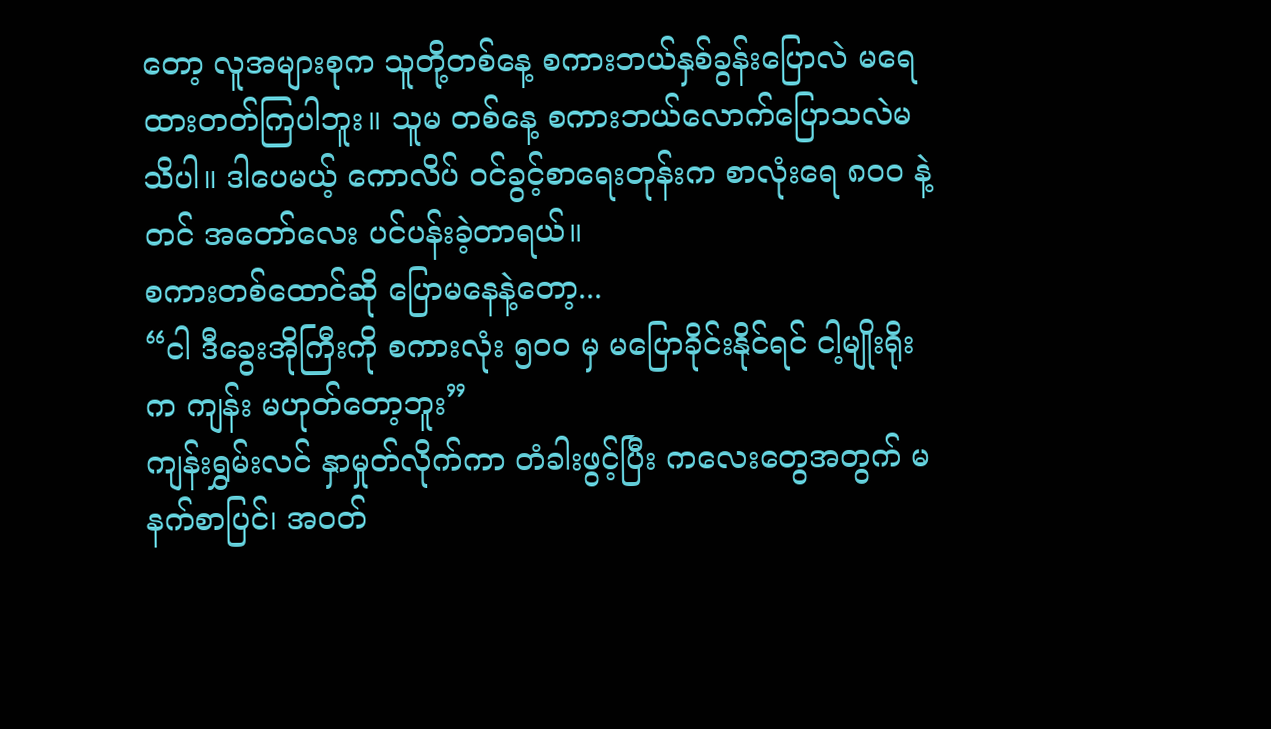တော့ လူအများစုက သူတို့တစ်နေ့ စကားဘယ်နှစ်ခွန်းပြောလဲ မရေထားတတ်ကြပါဘူး။ သူမ တစ်နေ့ စကားဘယ်လောက်ပြောသလဲမသိပါ။ ဒါပေမယ့် ကောလိပ် ဝင်ခွင့်စာရေးတုန်းက စာလုံးရေ ၈၀၀ နဲ့တင် အတော်လေး ပင်ပန်းခဲ့တာရယ်။
စကားတစ်ထောင်ဆို ပြောမနေနဲ့တော့...
“ငါ ဒီခွေးအိုကြီးကို စကားလုံး ၅၀၀ မှ မပြောခိုင်းနိုင်ရင် ငါ့မျိုးရိုးက ကျန်း မဟုတ်တော့ဘူး”
ကျန်းရွှမ်းလင် နှာမှုတ်လိုက်ကာ တံခါးဖွင့်ပြီး ကလေးတွေအတွက် မနက်စာပြင်၊ အဝတ်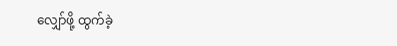လျှော်ဖို့ ထွက်ခဲ့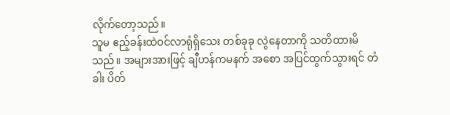လိုက်တော့သည်။
သူမ ဧည့်ခန်းထဲဝင်လာရုံရှိသေး တစ်ခုခု လွဲနေတာကို သတိထားမိသည်။ အများအားဖြင့် ချီဟန်ကမနက် အစော အပြင်ထွက်သွားရင် တံခါး ပိတ်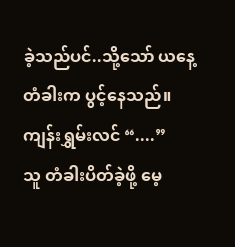ခဲ့သည်ပင်..သို့သော် ယနေ့ တံခါးက ပွင့်နေသည်။
ကျန်းရွှမ်းလင် “....”
သူ တံခါးပိတ်ခဲ့ဖို့ မေ့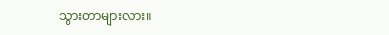သွားတာများလား။